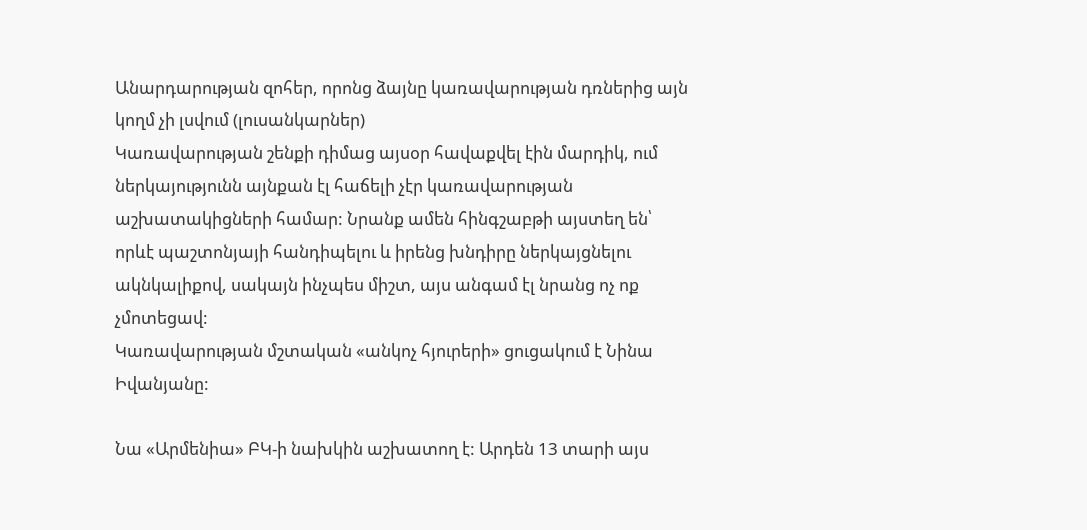Անարդարության զոհեր, որոնց ձայնը կառավարության դռներից այն կողմ չի լսվում (լուսանկարներ)
Կառավարության շենքի դիմաց այսօր հավաքվել էին մարդիկ, ում ներկայությունն այնքան էլ հաճելի չէր կառավարության աշխատակիցների համար: Նրանք ամեն հինգշաբթի այստեղ են՝ որևէ պաշտոնյայի հանդիպելու և իրենց խնդիրը ներկայցնելու ակնկալիքով, սակայն ինչպես միշտ, այս անգամ էլ նրանց ոչ ոք չմոտեցավ:
Կառավարության մշտական «անկոչ հյուրերի» ցուցակում է Նինա Իվանյանը:

Նա «Արմենիա» ԲԿ-ի նախկին աշխատող է: Արդեն 13 տարի այս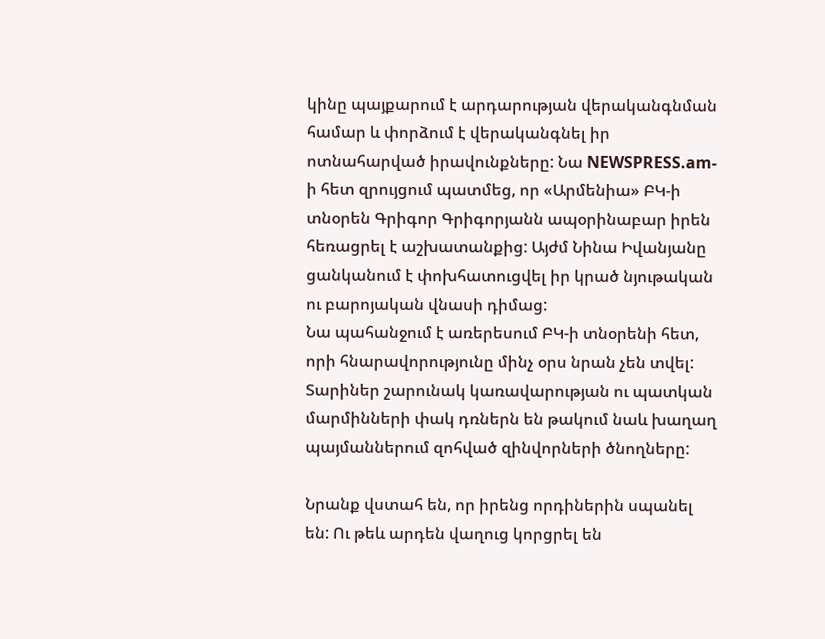կինը պայքարում է արդարության վերականգնման համար և փորձում է վերականգնել իր ոտնահարված իրավունքները: Նա NEWSPRESS.am-ի հետ զրույցում պատմեց, որ «Արմենիա» ԲԿ-ի տնօրեն Գրիգոր Գրիգորյանն ապօրինաբար իրեն հեռացրել է աշխատանքից: Այժմ Նինա Իվանյանը ցանկանում է փոխհատուցվել իր կրած նյութական ու բարոյական վնասի դիմաց:
Նա պահանջում է առերեսում ԲԿ-ի տնօրենի հետ, որի հնարավորությունը մինչ օրս նրան չեն տվել:
Տարիներ շարունակ կառավարության ու պատկան մարմինների փակ դռներն են թակում նաև խաղաղ պայմաններում զոհված զինվորների ծնողները:

Նրանք վստահ են, որ իրենց որդիներին սպանել են: Ու թեև արդեն վաղուց կորցրել են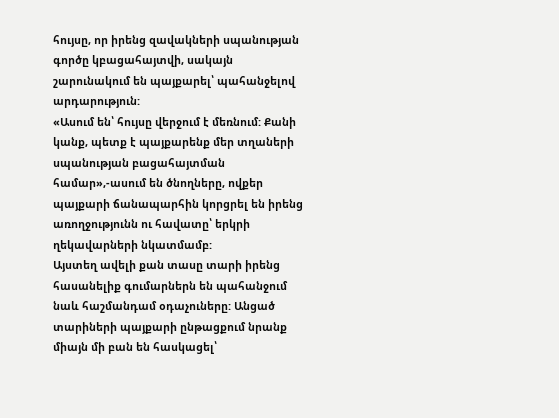հույսը, որ իրենց զավակների սպանության գործը կբացահայտվի, սակայն շարունակում են պայքարել՝ պահանջելով արդարություն:
«Ասում են՝ հույսը վերջում է մեռնում: Քանի կանք, պետք է պայքարենք մեր տղաների սպանության բացահայտման համար»,-ասում են ծնողները, ովքեր պայքարի ճանապարհին կորցրել են իրենց առողջությունն ու հավատը՝ երկրի ղեկավարների նկատմամբ:
Այստեղ ավելի քան տասը տարի իրենց հասանելիք գումարներն են պահանջում նաև հաշմանդամ օդաչուները: Անցած տարիների պայքարի ընթացքում նրանք միայն մի բան են հասկացել՝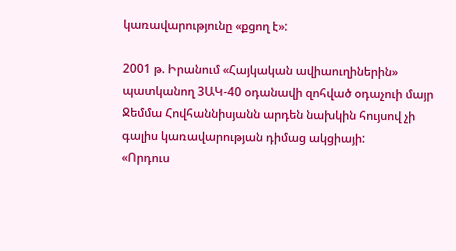կառավարությունը «քցող է»:

2001 թ. Իրանում «Հայկական ավիաուղիներին» պատկանող 3ԱԿ-40 օդանավի զոհված օդաչուի մայր Ջեմմա Հովհաննիսյանն արդեն նախկին հույսով չի գալիս կառավարության դիմաց ակցիայի:
«Որդուս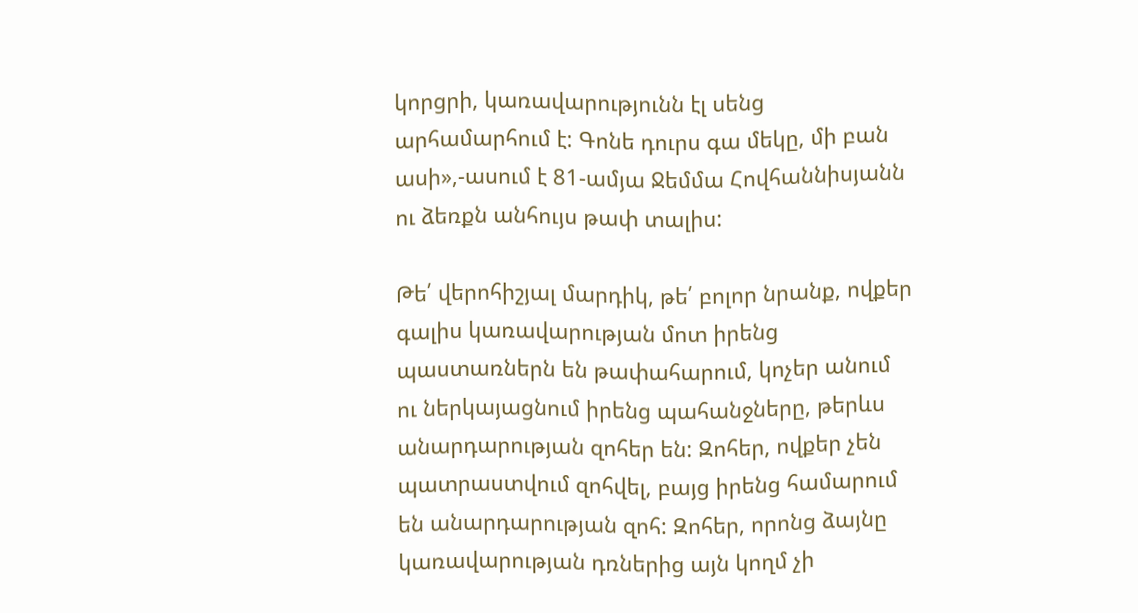կորցրի, կառավարությունն էլ սենց արհամարհում է: Գոնե դուրս գա մեկը, մի բան ասի»,-ասում է 81-ամյա Ջեմմա Հովհաննիսյանն ու ձեռքն անհույս թափ տալիս:

Թե՛ վերոհիշյալ մարդիկ, թե՛ բոլոր նրանք, ովքեր գալիս կառավարության մոտ իրենց պաստառներն են թափահարում, կոչեր անում ու ներկայացնում իրենց պահանջները, թերևս անարդարության զոհեր են: Զոհեր, ովքեր չեն պատրաստվում զոհվել, բայց իրենց համարում են անարդարության զոհ: Զոհեր, որոնց ձայնը կառավարության դռներից այն կողմ չի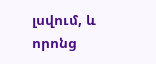լսվում, և որոնց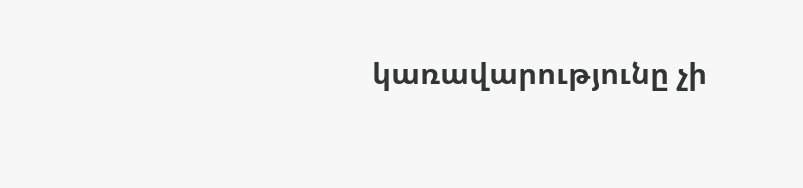կառավարությունը չի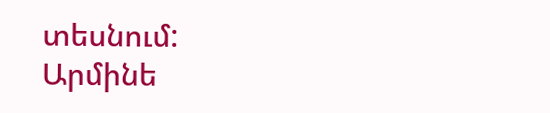տեսնում:
Արմինե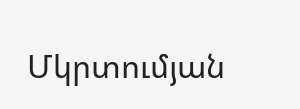Մկրտումյան